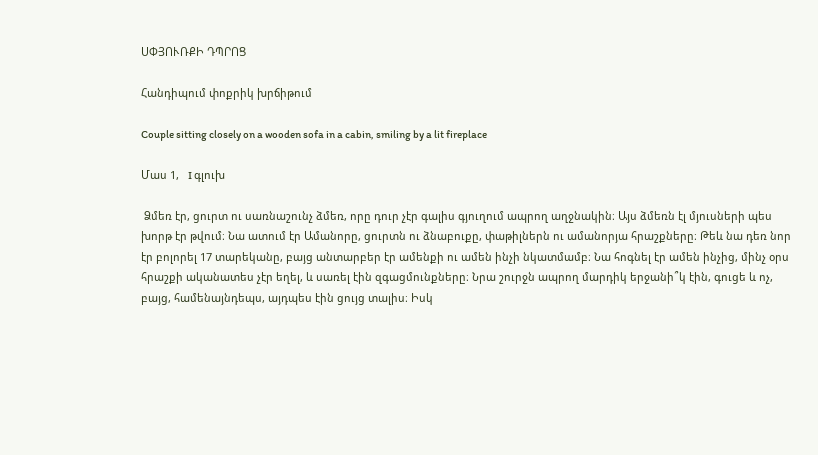ՍՓՅՈՒՌՔԻ ԴՊՐՈՑ

Հանդիպում փոքրիկ խրճիթում

Couple sitting closely on a wooden sofa in a cabin, smiling by a lit fireplace

Մաս 1,   I գլուխ

 Ձմեռ էր, ցուրտ ու սառնաշունչ ձմեռ, որը դուր չէր գալիս գյուղում ապրող աղջնակին։ Այս ձմեռն էլ մյուսների պես խորթ էր թվում։ Նա ատում էր Ամանորը, ցուրտն ու ձնաբուքը, փաթիլներն ու ամանորյա հրաշքները։ Թեև նա դեռ նոր էր բոլորել 17 տարեկանը, բայց անտարբեր էր ամենքի ու ամեն ինչի նկատմամբ։ Նա հոգնել էր ամեն ինչից, մինչ օրս հրաշքի ականատես չէր եղել, և սառել էին զգացմունքները։ Նրա շուրջն ապրող մարդիկ երջանի՞կ էին, գուցե և ոչ, բայց, համենայնդեպս, այդպես էին ցույց տալիս։ Իսկ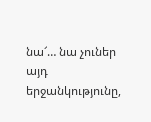նա՜… նա չուներ այդ երջանկությունը,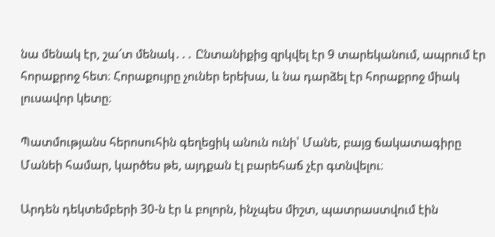նա մենակ էր, շա՜տ մենակ․․․ Ընտանիքից զրկվել էր 9 տարեկանում, ապրում էր հորաքրոջ հետ։ Հորաքույրը չուներ երեխա, և նա դարձել էր հորաքրոջ միակ լուսավոր կետը։

Պատմությանս հերոսուհին գեղեցիկ անուն ունի՝ Մանե, բայց ճակատագիրը Մանեի համար, կարծես թե, այդքան էլ բարեհաճ չէր գտնվելու։

Արդեն դեկտեմբերի 30-ն էր և բոլորն, ինչպես միշտ, պատրաստվում էին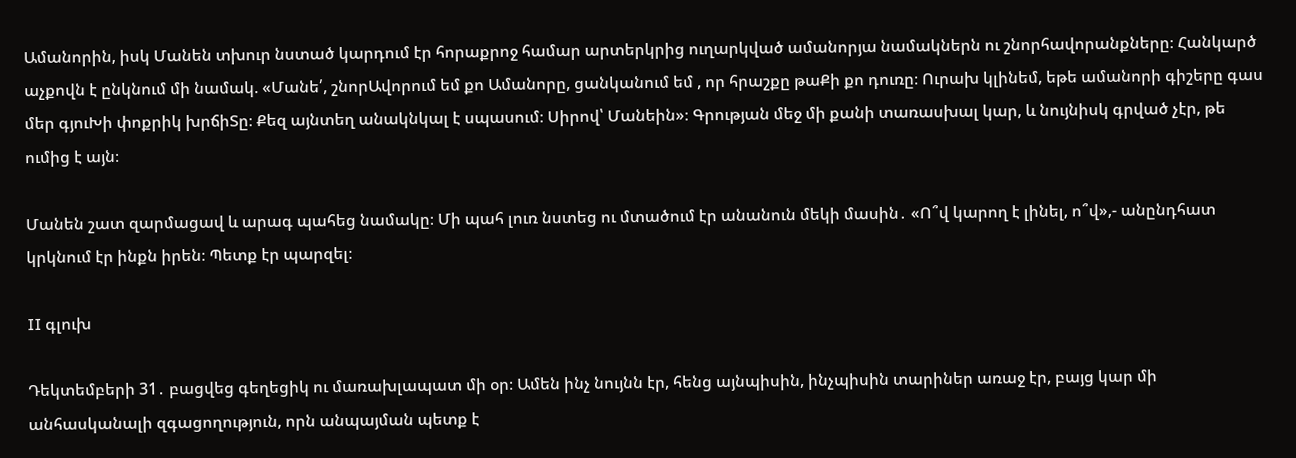Ամանորին, իսկ Մանեն տխուր նստած կարդում էր հորաքրոջ համար արտերկրից ուղարկված ամանորյա նամակներն ու շնորհավորանքները։ Հանկարծ աչքովն է ընկնում մի նամակ. «Մանե՛, շնորԱվորում եմ քո Ամանորը, ցանկանում եմ , որ հրաշքը թաՔի քո դուռը։ Ուրախ կլինեմ, եթե ամանորի գիշերը գաս մեր գյուԽի փոքրիկ խրճիՏը։ Քեզ այնտեղ անակնկալ է սպասում։ Սիրով՝ Մանեին»։ Գրության մեջ մի քանի տառասխալ կար, և նույնիսկ գրված չէր, թե ումից է այն։

Մանեն շատ զարմացավ և արագ պահեց նամակը։ Մի պահ լուռ նստեց ու մտածում էր անանուն մեկի մասին․ «Ո՞վ կարող է լինել, ո՞վ»,- անընդհատ կրկնում էր ինքն իրեն։ Պետք էր պարզել։

II գլուխ

Դեկտեմբերի 31․ բացվեց գեղեցիկ ու մառախլապատ մի օր։ Ամեն ինչ նույնն էր, հենց այնպիսին, ինչպիսին տարիներ առաջ էր, բայց կար մի անհասկանալի զգացողություն, որն անպայման պետք է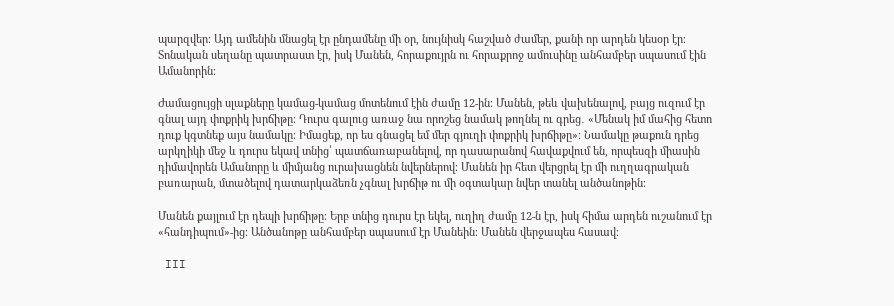պարզվեր։ Այդ ամենին մնացել էր ընդամենը մի օր, նույնիսկ հաշված ժամեր, քանի որ արդեն կեսօր էր։ Տոնական սեղանը պատրաստ էր, իսկ Մանեն, հորաքույրն ու հորաքրոջ ամուսինը անհամբեր սպասում էին Ամանորին։

Ժամացույցի սլաքները կամաց-կամաց մոտենում էին ժամը 12-ին։ Մանեն, թեև վախենալով, բայց ուզում էր գնալ այդ փոքրիկ խրճիթը։ Դուրս գալուց առաջ նա որոշեց նամակ թողնել ու գրեց․ «Մենակ իմ մահից հետո դուք կգտնեք այս նամակը։ Իմացեք, որ ես գնացել եմ մեր գյուղի փոքրիկ խրճիթը»։ Նամակը թաքուն դրեց  արկղիկի մեջ և դուրս եկավ տնից՝ պատճառաբանելով, որ դասարանով հավաքվում են, որպեսզի միասին դիմավորեն Ամանորը և միմյանց ուրախացնեն նվերներով։ Մանեն իր հետ վերցրել էր մի ուղղագրական բառարան, մտածելով դատարկաձեռն չգնալ խրճիթ ու մի օգտակար նվեր տանել անծանոթին։

Մանեն քայլում էր դեպի խրճիթը։ Երբ տնից դուրս էր եկել, ուղիղ ժամը 12-ն էր, իսկ հիմա արդեն ուշանում էր «հանդիպում»-ից։ Անծանոթը անհամբեր սպասում էր Մանեին։ Մանեն վերջապես հասավ։

 III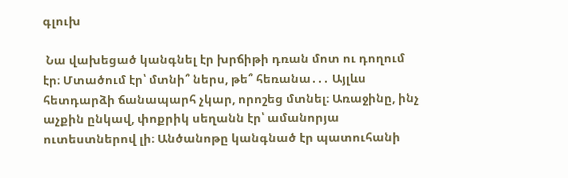գլուխ

 Նա վախեցած կանգնել էր խրճիթի դռան մոտ ու դողում էր։ Մտածում էր՝ մտնի՞ ներս, թե՞ հեռանա․․․ Այլևս հետդարձի ճանապարհ չկար, որոշեց մտնել։ Առաջինը, ինչ աչքին ընկավ, փոքրիկ սեղանն էր՝ ամանորյա ուտեստներով լի։ Անծանոթը կանգնած էր պատուհանի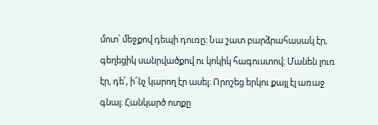մոտ՝ մեջքով դեպի դուռը։ Նա շատ բարձրահասակ էր, գեղեցիկ սանրվածքով ու կոկիկ հագուստով։ Մանեն լուռ էր, դե՛, ի՜նչ կարող էր ասել։ Որոշեց երկու քայլ էլ առաջ գնալ։ Հանկարծ ոտքը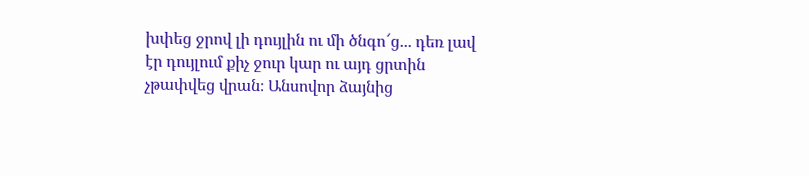խփեց ջրով լի դույլին ու մի ծնգո՜ց․․․ դեռ լավ էր դույլում քիչ ջուր կար ու այդ ցրտին չթափվեց վրան։ Անսովոր ձայնից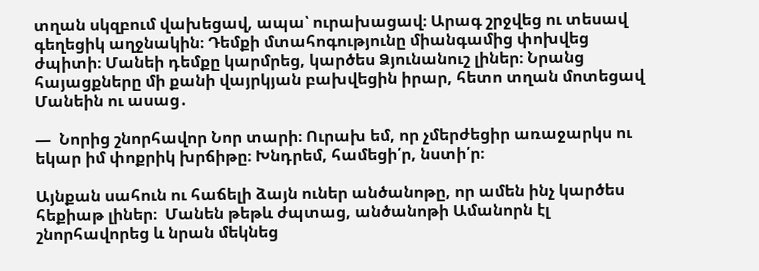տղան սկզբում վախեցավ, ապա՝ ուրախացավ։ Արագ շրջվեց ու տեսավ գեղեցիկ աղջնակին։ Դեմքի մտահոգությունը միանգամից փոխվեց ժպիտի։ Մանեի դեմքը կարմրեց, կարծես Ձյունանուշ լիներ։ Նրանց հայացքները մի քանի վայրկյան բախվեցին իրար, հետո տղան մոտեցավ Մանեին ու ասաց․

—  Նորից շնորհավոր Նոր տարի։ Ուրախ եմ, որ չմերժեցիր առաջարկս ու եկար իմ փոքրիկ խրճիթը։ Խնդրեմ, համեցի՛ր, նստի՛ր։

Այնքան սահուն ու հաճելի ձայն ուներ անծանոթը, որ ամեն ինչ կարծես հեքիաթ լիներ։  Մանեն թեթև ժպտաց, անծանոթի Ամանորն էլ շնորհավորեց և նրան մեկնեց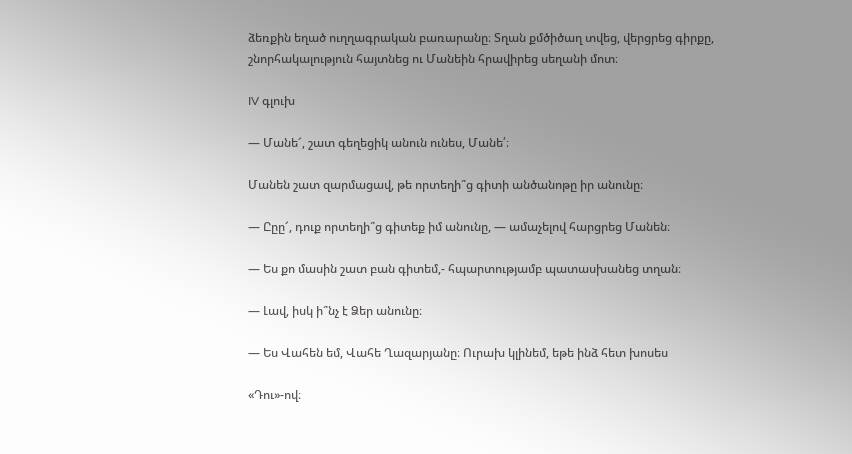ձեռքին եղած ուղղագրական բառարանը։ Տղան քմծիծաղ տվեց, վերցրեց գիրքը, շնորհակալություն հայտնեց ու Մանեին հրավիրեց սեղանի մոտ։

IV գլուխ

— Մանե՜, շատ գեղեցիկ անուն ունես, Մանե՛։

Մանեն շատ զարմացավ, թե որտեղի՞ց գիտի անծանոթը իր անունը։

— Ըըը՜, դուք որտեղի՞ց գիտեք իմ անունը, — ամաչելով հարցրեց Մանեն։

— Ես քո մասին շատ բան գիտեմ,- հպարտությամբ պատասխանեց տղան։

— Լավ, իսկ ի՞նչ է Ձեր անունը։

— Ես Վահեն եմ, Վահե Ղազարյանը։ Ուրախ կլինեմ, եթե ինձ հետ խոսես

«Դու»-ով։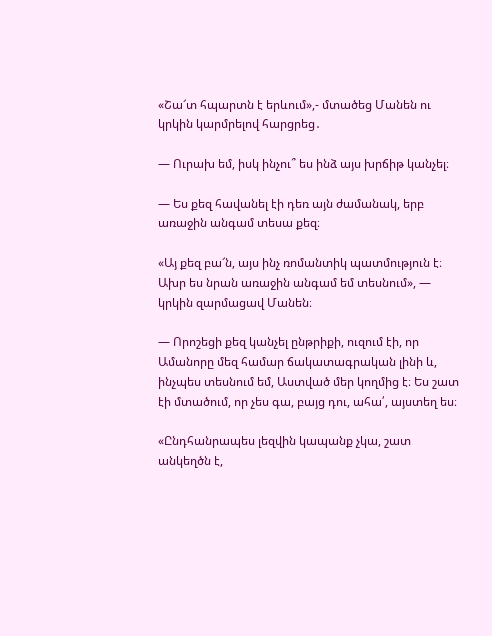«Շա՜տ հպարտն է երևում»,- մտածեց Մանեն ու կրկին կարմրելով հարցրեց․

— Ուրախ եմ, իսկ ինչու՞ ես ինձ այս խրճիթ կանչել։

— Ես քեզ հավանել էի դեռ այն ժամանակ, երբ առաջին անգամ տեսա քեզ։

«Այ քեզ բա՜ն, այս ինչ ռոմանտիկ պատմություն է։ Ախր ես նրան առաջին անգամ եմ տեսնում», — կրկին զարմացավ Մանեն։

— Որոշեցի քեզ կանչել ընթրիքի, ուզում էի, որ Ամանորը մեզ համար ճակատագրական լինի և, ինչպես տեսնում եմ, Աստված մեր կողմից է։ Ես շատ էի մտածում, որ չես գա, բայց դու, ահա՛, այստեղ ես։

«Ընդհանրապես լեզվին կապանք չկա, շատ անկեղծն է,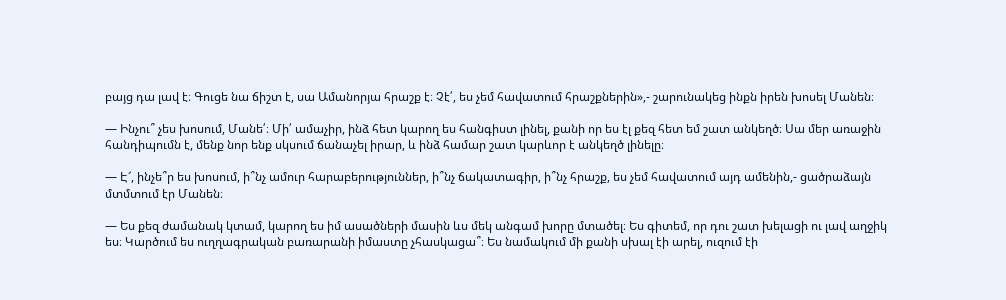բայց դա լավ է։ Գուցե նա ճիշտ է, սա Ամանորյա հրաշք է։ Չէ՛, ես չեմ հավատում հրաշքներին»,- շարունակեց ինքն իրեն խոսել Մանեն։

— Ինչու՞ չես խոսում, Մանե՛։ Մի՛ ամաչիր, ինձ հետ կարող ես հանգիստ լինել, քանի որ ես էլ քեզ հետ եմ շատ անկեղծ։ Սա մեր առաջին հանդիպումն է, մենք նոր ենք սկսում ճանաչել իրար, և ինձ համար շատ կարևոր է անկեղծ լինելը։

— Է՜, ինչե՞ր ես խոսում, ի՞նչ ամուր հարաբերություններ, ի՞նչ ճակատագիր, ի՞նչ հրաշք, ես չեմ հավատում այդ ամենին,- ցածրաձայն մտմտում էր Մանեն։

— Ես քեզ ժամանակ կտամ, կարող ես իմ ասածների մասին ևս մեկ անգամ խորը մտածել։ Ես գիտեմ, որ դու շատ խելացի ու լավ աղջիկ ես։ Կարծում ես ուղղագրական բառարանի իմաստը չհասկացա՞։ Ես նամակում մի քանի սխալ էի արել, ուզում էի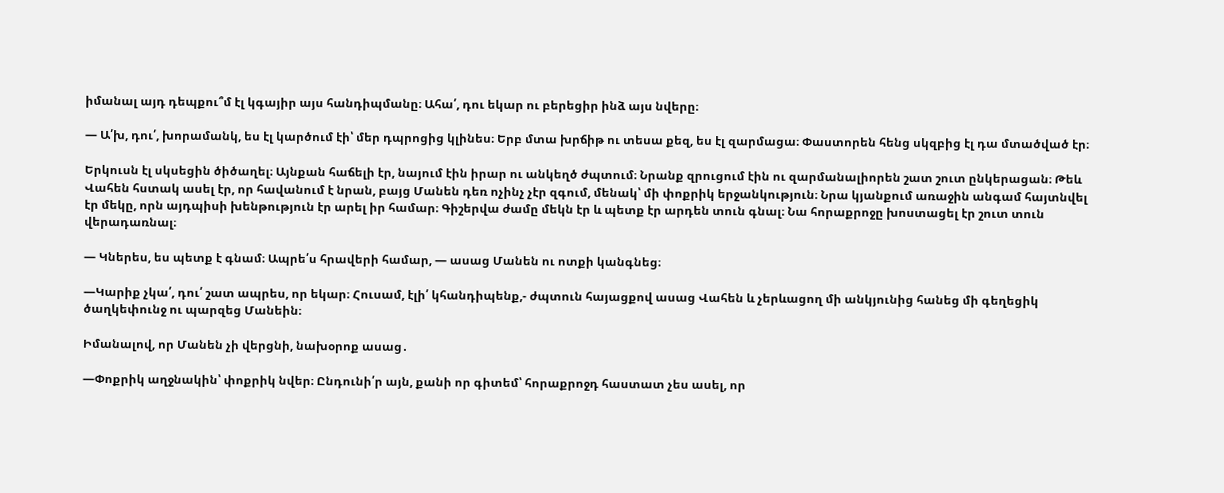իմանալ այդ դեպքու՞մ էլ կգայիր այս հանդիպմանը։ Ահա՛, դու եկար ու բերեցիր ինձ այս նվերը։

— Ա՛խ, դու՛, խորամանկ, ես էլ կարծում էի՝ մեր դպրոցից կլինես։ Երբ մտա խրճիթ ու տեսա քեզ, ես էլ զարմացա։ Փաստորեն հենց սկզբից էլ դա մտածված էր։

Երկուսն էլ սկսեցին ծիծաղել։ Այնքան հաճելի էր, նայում էին իրար ու անկեղծ ժպտում։ Նրանք զրուցում էին ու զարմանալիորեն շատ շուտ ընկերացան։ Թեև Վահեն հստակ ասել էր, որ հավանում է նրան, բայց Մանեն դեռ ոչինչ չէր զգում, մենակ՝ մի փոքրիկ երջանկություն։ Նրա կյանքում առաջին անգամ հայտնվել էր մեկը, որն այդպիսի խենթություն էր արել իր համար։ Գիշերվա ժամը մեկն էր և պետք էր արդեն տուն գնալ։ Նա հորաքրոջը խոստացել էր շուտ տուն վերադառնալ։

— Կներես, ես պետք է գնամ։ Ապրե՛ս հրավերի համար, — ասաց Մանեն ու ոտքի կանգնեց։

—Կարիք չկա՛, դու՛ շատ ապրես, որ եկար։ Հուսամ, էլի՛ կհանդիպենք,- ժպտուն հայացքով ասաց Վահեն և չերևացող մի անկյունից հանեց մի գեղեցիկ ծաղկեփունջ ու պարզեց Մանեին։

Իմանալով, որ Մանեն չի վերցնի, նախօրոք ասաց․

—Փոքրիկ աղջնակին՝ փոքրիկ նվեր։ Ընդունի՛ր այն, քանի որ գիտեմ՝ հորաքրոջդ հաստատ չես ասել, որ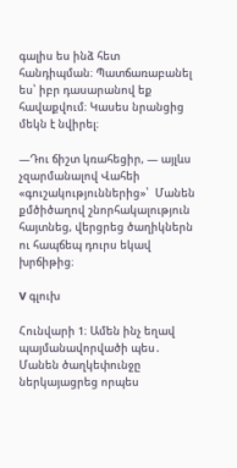գալիս ես ինձ հետ հանդիպման։ Պատճառաբանել ես՝ իբր դասարանով եք հավաքվում։ Կասես նրանցից մեկն է նվիրել։

—Դու ճիշտ կռահեցիր, — այլևս  չզարմանալով Վահեի «գուշակություններից»՝  Մանեն քմծիծաղով շնորհակալություն հայտնեց, վերցրեց ծաղիկներն ու հապճեպ դուրս եկավ խրճիթից։

V գլուխ

Հունվարի 1։ Ամեն ինչ եղավ պայմանավորվածի պես․ Մանեն ծաղկեփունջը ներկայացրեց որպես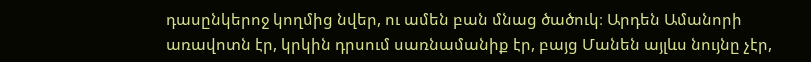դասընկերոջ կողմից նվեր, ու ամեն բան մնաց ծածուկ։ Արդեն Ամանորի առավոտն էր, կրկին դրսում սառնամանիք էր, բայց Մանեն այլևս նույնը չէր,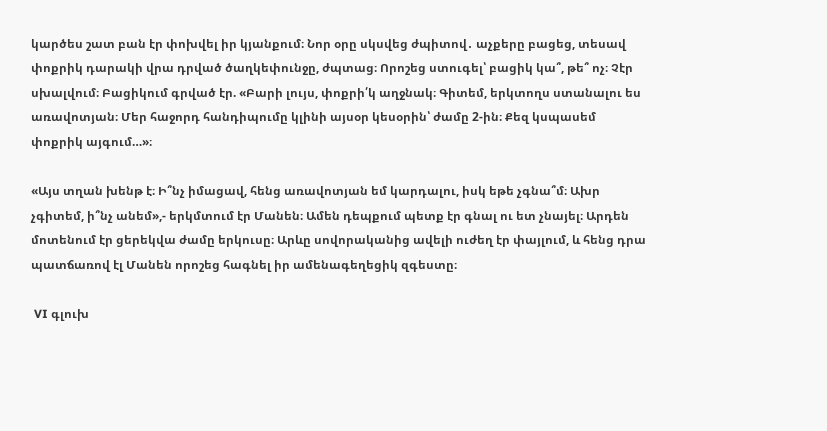կարծես շատ բան էր փոխվել իր կյանքում։ Նոր օրը սկսվեց ժպիտով․ աչքերը բացեց, տեսավ փոքրիկ դարակի վրա դրված ծաղկեփունջը, ժպտաց։ Որոշեց ստուգել՝ բացիկ կա՞, թե՞ ոչ։ Չէր սխալվում։ Բացիկում գրված էր. «Բարի լույս, փոքրի՛կ աղջնակ։ Գիտեմ, երկտողս ստանալու ես առավոտյան։ Մեր հաջորդ հանդիպումը կլինի այսօր կեսօրին՝ ժամը 2-ին։ Քեզ կսպասեմ փոքրիկ այգում…»։

«Այս տղան խենթ է։ Ի՞նչ իմացավ, հենց առավոտյան եմ կարդալու, իսկ եթե չգնա՞մ։ Ախր չգիտեմ, ի՞նչ անեմ»,- երկմտում էր Մանեն։ Ամեն դեպքում պետք էր գնալ ու ետ չնայել։ Արդեն մոտենում էր ցերեկվա ժամը երկուսը։ Արևը սովորականից ավելի ուժեղ էր փայլում, և հենց դրա պատճառով էլ Մանեն որոշեց հագնել իր ամենագեղեցիկ զգեստը։

 VI գլուխ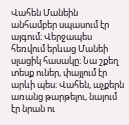Վահեն Մանեին անհամբեր սպասում էր այգում։ Վերջապես հեռվում երևաց Մանեի սլացիկ հասակը։ Նա շքեղ տեսք ուներ, փայլում էր արևի պես։ Վահեն, աչքերն առանց թարթելու, նայում էր նրան ու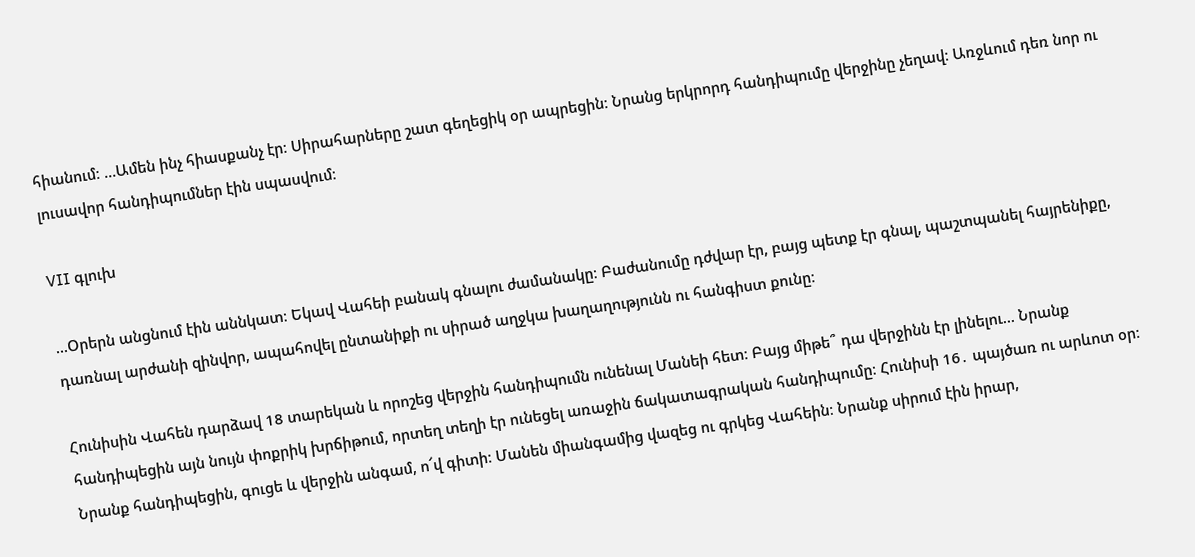հիանում։ …Ամեն ինչ հիասքանչ էր։ Սիրահարները շատ գեղեցիկ օր ապրեցին։ Նրանց երկրորդ հանդիպումը վերջինը չեղավ։ Առջևում դեռ նոր ու լուսավոր հանդիպումներ էին սպասվում։

VII գլուխ

…Օրերն անցնում էին աննկատ։ Եկավ Վահեի բանակ գնալու ժամանակը։ Բաժանումը դժվար էր, բայց պետք էր գնալ, պաշտպանել հայրենիքը, դառնալ արժանի զինվոր, ապահովել ընտանիքի ու սիրած աղջկա խաղաղությունն ու հանգիստ քունը։

Հունիսին Վահեն դարձավ 18 տարեկան և որոշեց վերջին հանդիպումն ունենալ Մանեի հետ։ Բայց միթե՞ դա վերջինն էր լինելու… Նրանք հանդիպեցին այն նույն փոքրիկ խրճիթում, որտեղ տեղի էր ունեցել առաջին ճակատագրական հանդիպումը։ Հունիսի 16․ պայծառ ու արևոտ օր։ Նրանք հանդիպեցին, գուցե և վերջին անգամ, ո՜վ գիտի։ Մանեն միանգամից վազեց ու գրկեց Վահեին։ Նրանք սիրում էին իրար,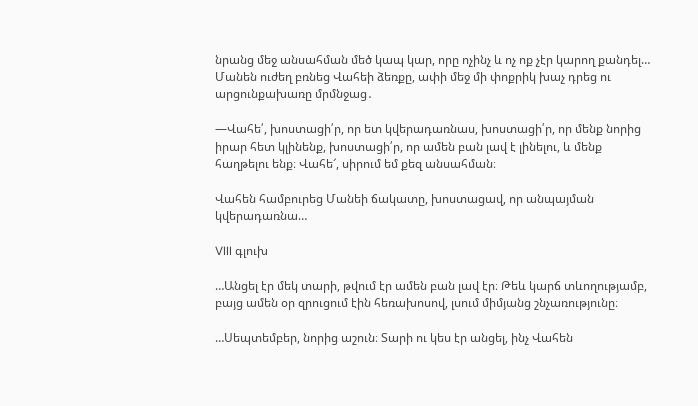նրանց մեջ անսահման մեծ կապ կար, որը ոչինչ և ոչ ոք չէր կարող քանդել… Մանեն ուժեղ բռնեց Վահեի ձեռքը, ափի մեջ մի փոքրիկ խաչ դրեց ու արցունքախառը մրմնջաց․

—Վահե՛, խոստացի՛ր, որ ետ կվերադառնաս, խոստացի՛ր, որ մենք նորից իրար հետ կլինենք, խոստացի՛ր, որ ամեն բան լավ է լինելու, և մենք հաղթելու ենք։ Վահե՜, սիրում եմ քեզ անսահման։

Վահեն համբուրեց Մանեի ճակատը, խոստացավ, որ անպայման կվերադառնա…

VIII գլուխ

…Անցել էր մեկ տարի, թվում էր ամեն բան լավ էր։ Թեև կարճ տևողությամբ, բայց ամեն օր զրուցում էին հեռախոսով, լսում միմյանց շնչառությունը։

…Սեպտեմբեր, նորից աշուն։ Տարի ու կես էր անցել, ինչ Վահեն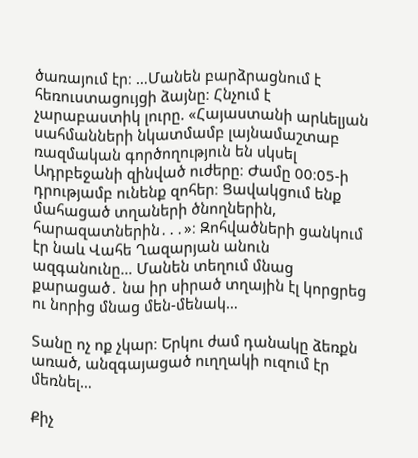ծառայում էր։ …Մանեն բարձրացնում է հեռուստացույցի ձայնը։ Հնչում է չարաբաստիկ լուրը. «Հայաստանի արևելյան սահմանների նկատմամբ լայնամաշտաբ ռազմական գործողություն են սկսել Ադրբեջանի զինված ուժերը։ Ժամը 00։05-ի դրությամբ ունենք զոհեր։ Ցավակցում ենք մահացած տղաների ծնողներին, հարազատներին․․․»։ Զոհվածների ցանկում էր նաև Վահե Ղազարյան անուն ազգանունը… Մանեն տեղում մնաց քարացած․ նա իր սիրած տղային էլ կորցրեց ու նորից մնաց մեն-մենակ…

Տանը ոչ ոք չկար։ Երկու ժամ դանակը ձեռքն առած, անզգայացած ուղղակի ուզում էր մեռնել…

Քիչ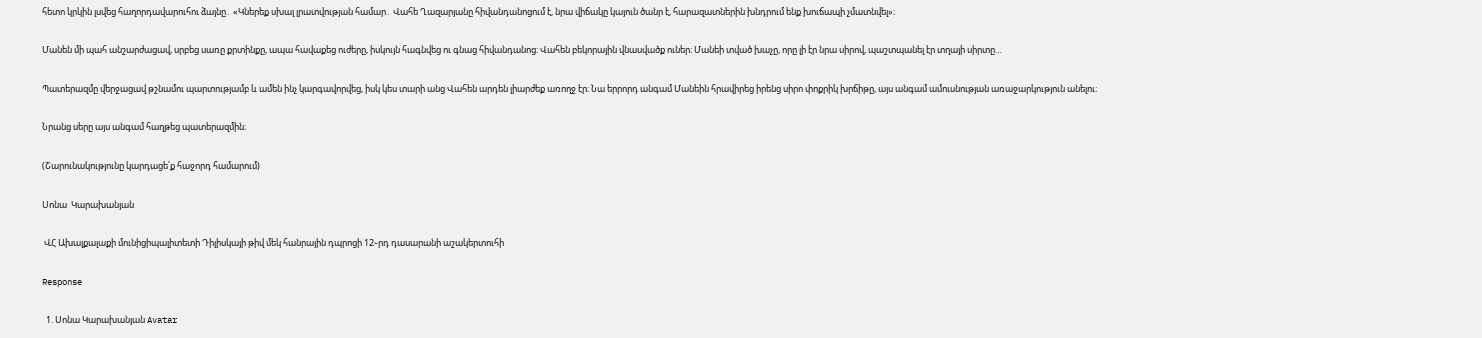հետո կրկին լսվեց հաղորդավարուհու ձայնը․ «Կներեք սխալ լրատվության համար․ Վահե Ղազարյանը հիվանդանոցում է, նրա վիճակը կայուն ծանր է, հարազատներին խնդրում ենք խուճապի չմատնվել»։

Մանեն մի պահ անշարժացավ, սրբեց սառը քրտինքը, ապա հավաքեց ուժերը, իսկույն հագնվեց ու գնաց հիվանդանոց։ Վահեն բեկորային վնասվածք ուներ։ Մանեի տված խաչը, որը լի էր նրա սիրով, պաշտպանել էր տղայի սիրտը…

Պատերազմը վերջացավ թշնամու պարտությամբ և ամեն ինչ կարգավորվեց, իսկ կես տարի անց Վահեն արդեն լիարժեք առողջ էր։ Նա երրորդ անգամ Մանեին հրավիրեց իրենց սիրո փոքրիկ խրճիթը, այս անգամ ամուսնության առաջարկություն անելու։

Նրանց սերը այս անգամ հաղթեց պատերազմին։

(Շարունակությունը կարդացե՛ք հաջորդ համարում)

Սոնա  Կարախանյան

 ՎՀ Ախալքալաքի մունիցիպալիտետի Դիլիսկայի թիվ մեկ հանրային դպրոցի 12֊րդ դասարանի աշակերտուհի

Response

  1. Սոնա Կարախանյան Avatar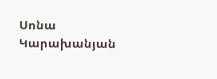Սոնա Կարախանյան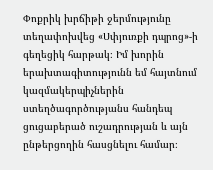Փոքրիկ խրճիթի ջերմությունը տեղափոխվեց «Սփյուռքի դպրոց»-ի գեղեցիկ հարթակ։ Իմ խորին երախտագիտությունն եմ հայտնում կազմակերպիչներին ստեղծագործությանս հանդեպ ցուցաբերած ուշադրության և այն ընթերցողին հասցնելու համար։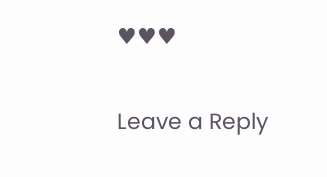♥♥♥

Leave a Reply